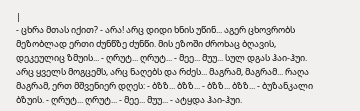|
- ცხრა მთას იქით? - არა! არც დიდი ხნის უწინ... აგერ ცხოვრობს მეზობლად ერთი ძუნწზე ძუნწი. მის ეზოში ძროხაც ბღავის, დეკეულიც ზმუის... - ღრუტ... ღრუტ... - მეე... მუუ... სულ დგას ჰაი-ჰუი.
არც ყველს მოგცემს, არც ნაღებს და რძეს... მაგრამ, მაგრამ... რაღა მაგრამ, ერთ მშვენიერ დღეს: - ბზზ... ბზზ... - ბზზ... ბზზ... - ბუზანკალი ბზუის. - ღრუტ... ღრუტ... - მეე... მუუ... - ატყდა ჰაი-ჰუი.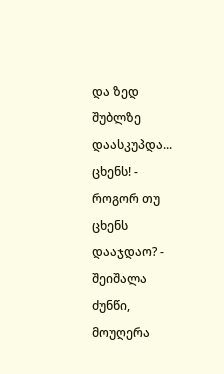და ზედ შუბლზე დაასკუპდა... ცხენს! - როგორ თუ ცხენს დააჯდაო? - შეიშალა ძუნწი, მოუღერა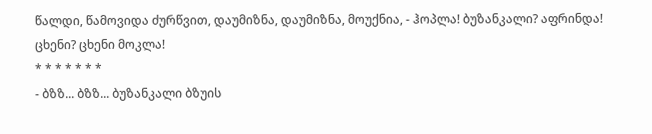წალდი, წამოვიდა ძურწვით, დაუმიზნა, დაუმიზნა, მოუქნია, - ჰოპლა! ბუზანკალი? აფრინდა! ცხენი? ცხენი მოკლა!
* * * * * * *
- ბზზ... ბზზ... ბუზანკალი ბზუის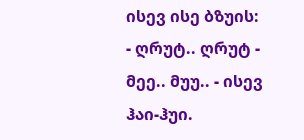ისევ ისე ბზუის: - ღრუტ.. ღრუტ - მეე.. მუუ.. - ისევ ჰაი-ჰუი.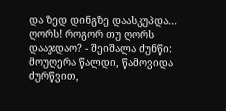და ზედ დინგზე დაასკუპდა... ღორს! როგორ თუ ღორს დააჯდაო? - შეიშალა ძუნწი: მოუღერა წალდი, წამოვიდა ძურწვით,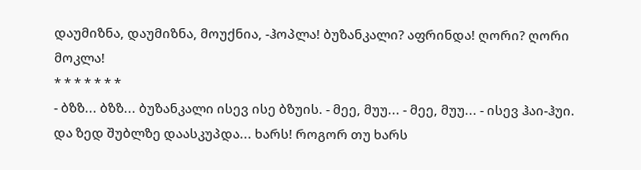დაუმიზნა, დაუმიზნა, მოუქნია, -ჰოპლა! ბუზანკალი? აფრინდა! ღორი? ღორი მოკლა!
* * * * * * *
- ბზზ... ბზზ... ბუზანკალი ისევ ისე ბზუის. - მეე, მუუ... - მეე, მუუ... - ისევ ჰაი-ჰუი.
და ზედ შუბლზე დაასკუპდა... ხარს! როგორ თუ ხარს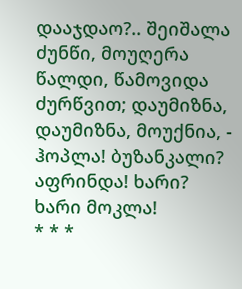დააჯდაო?.. შეიშალა ძუნწი, მოუღერა წალდი, წამოვიდა ძურწვით; დაუმიზნა, დაუმიზნა, მოუქნია, - ჰოპლა! ბუზანკალი? აფრინდა! ხარი? ხარი მოკლა!
* * *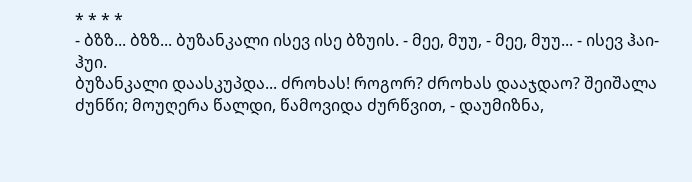* * * *
- ბზზ... ბზზ... ბუზანკალი ისევ ისე ბზუის. - მეე, მუუ, - მეე, მუუ... - ისევ ჰაი-ჰუი.
ბუზანკალი დაასკუპდა... ძროხას! როგორ? ძროხას დააჯდაო? შეიშალა ძუნწი; მოუღერა წალდი, წამოვიდა ძურწვით, - დაუმიზნა,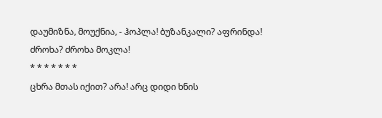დაუმიზნა, მოუქნია, - ჰოპლა! ბუზანკალი? აფრინდა! ძროხა? ძროხა მოკლა!
* * * * * * *
ცხრა მთას იქით? არა! არც დიდი ხნის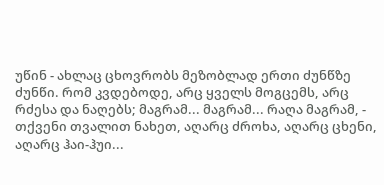უწინ - ახლაც ცხოვრობს მეზობლად ერთი ძუნწზე ძუნწი. რომ კვდებოდე, არც ყველს მოგცემს, არც რძესა და ნაღებს; მაგრამ... მაგრამ... რაღა მაგრამ, - თქვენი თვალით ნახეთ, აღარც ძროხა, აღარც ცხენი, აღარც ჰაი-ჰუი...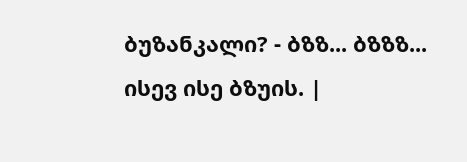ბუზანკალი? - ბზზ... ბზზზ... ისევ ისე ბზუის. |